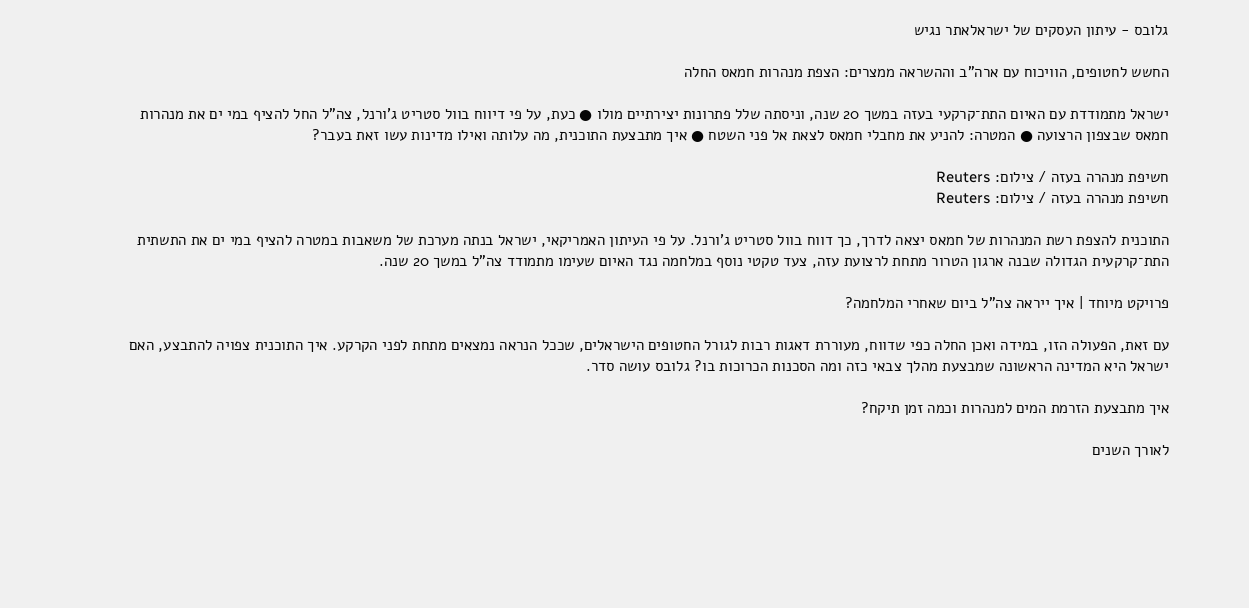גלובס - עיתון העסקים של ישראלאתר נגיש

החשש לחטופים, הוויכוח עם ארה"ב וההשראה ממצרים: הצפת מנהרות חמאס החלה

ישראל מתמודדת עם האיום התת־קרקעי בעזה במשך 20 שנה, וניסתה שלל פתרונות יצירתיים מולו ● כעת, על פי דיווח בוול סטריט ג'ורנל, צה"ל החל להציף במי ים את מנהרות חמאס שבצפון הרצועה ● המטרה: להניע את מחבלי חמאס לצאת אל פני השטח ● איך מתבצעת התוכנית, מה עלותה ואילו מדינות עשו זאת בעבר?

חשיפת מנהרה בעזה / צילום: Reuters
חשיפת מנהרה בעזה / צילום: Reuters

התוכנית להצפת רשת המנהרות של חמאס יצאה לדרך, כך דווח בוול סטריט ג'ורנל. על פי העיתון האמריקאי, ישראל בנתה מערכת של משאבות במטרה להציף במי ים את התשתית התת־קרקעית הגדולה שבנה ארגון הטרור מתחת לרצועת עזה, צעד טקטי נוסף במלחמה נגד האיום שעימו מתמודד צה"ל במשך 20 שנה.

פרויקט מיוחד | איך ייראה צה"ל ביום שאחרי המלחמה?

עם זאת, הפעולה הזו, במידה ואכן החלה כפי שדווח, מעוררת דאגות רבות לגורל החטופים הישראלים, שככל הנראה נמצאים מתחת לפני הקרקע. איך התוכנית צפויה להתבצע, האם ישראל היא המדינה הראשונה שמבצעת מהלך צבאי כזה ומה הסכנות הכרוכות בו? גלובס עושה סדר.

איך מתבצעת הזרמת המים למנהרות וכמה זמן תיקח?

לאורך השנים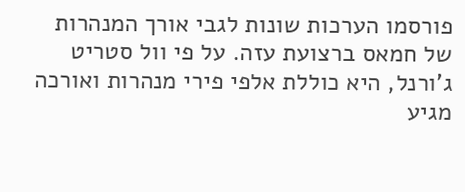פורסמו הערכות שונות לגבי אורך המנהרות של חמאס ברצועת עזה. על פי וול סטריט ג'ורנל, היא כוללת אלפי פירי מנהרות ואורכה מגיע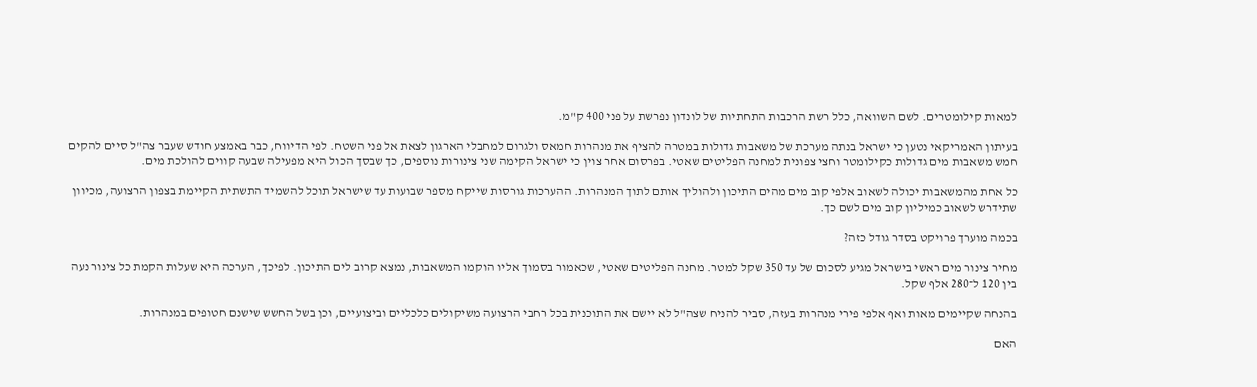למאות קילומטרים. לשם השוואה, כלל רשת הרכבות התחתיות של לונדון נפרשת על פני 400 ק"מ.

בעיתון האמריקאי נטען כי ישראל בנתה מערכת של משאבות גדולות במטרה להציף את מנהרות חמאס ולגרום למחבלי הארגון לצאת אל פני השטח. לפי הדיווח, כבר באמצע חודש שעבר צה"ל סיים להקים חמש משאבות מים גדולות כקילומטר וחצי צפונית למחנה הפליטים שאטי. בפרסום אחר צוין כי ישראל הקימה שני צינורות נוספים, כך שבסך הכול היא מפעילה שבעה קווים להולכת מים.

כל אחת מהמשאבות יכולה לשאוב אלפי קוב מים מהים התיכון ולהוליך אותם לתוך המנהרות. ההערכות גורסות שייקח מספר שבועות עד שישראל תוכל להשמיד התשתית הקיימת בצפון הרצועה, מכיוון שתידרש לשאוב כמיליון קוב מים לשם כך.

בכמה מוערך פרויקט בסדר גודל כזה?

מחיר צינור מים ראשי בישראל מגיע לסכום של עד 350 שקל למטר. מחנה הפליטים שאטי, שכאמור בסמוך אליו הוקמו המשאבות, נמצא קרוב לים התיכון. לפיכך, הערכה היא שעלות הקמת כל צינור נעה בין 120 ל־280 אלף שקל.

בהנחה שקיימים מאות ואף אלפי פירי מנהרות בעזה, סביר להניח שצה"ל לא יישם את התוכנית בכל רחבי הרצועה משיקולים כלכליים וביצועיים, וכן בשל החשש שישנם חטופים במנהרות.

האם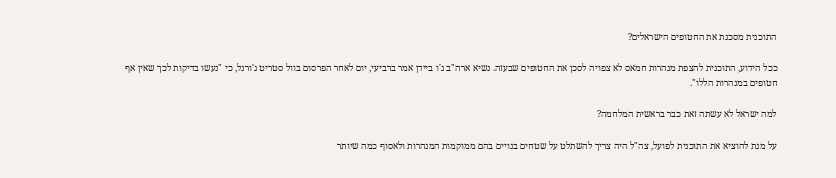התוכנית מסכנת את החטופים הישראלים?

ככל הידוע, התוכנית להצפת מנהרות חמאס לא צפויה לסכן את החטופים שבעזה. נשיא ארה"ב ג'ו ביידן אמר ברביעי, יום לאחר הפרסום בוול סטריט ג'ורנל, כי "נעשו בדיקות לכך שאין אף חטופים במנהרות הללו".

למה ישראל לא עשתה זאת כבר בראשית המלחמה?

על מנת להוציא את התוכנית לפועל, צה"ל היה צריך להשתלט על שטחים בנויים בהם ממוקמות המנהרות ולאסוף כמה שיותר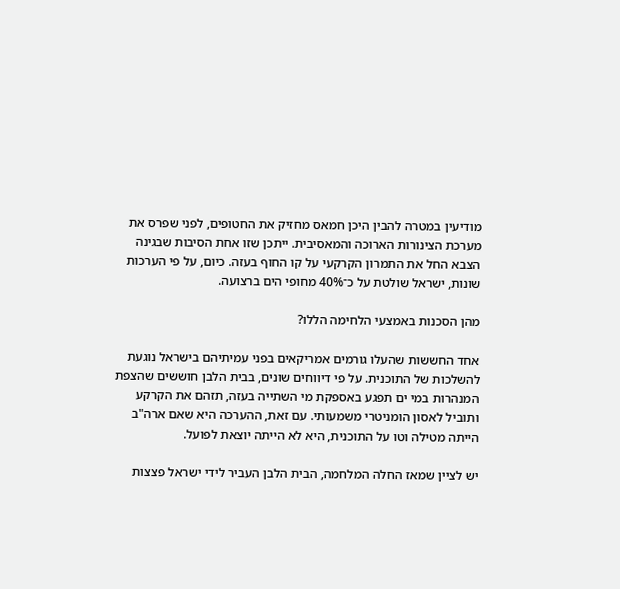מודיעין במטרה להבין היכן חמאס מחזיק את החטופים, לפני שפרס את מערכת הצינורות הארוכה והמאסיבית. ייתכן שזו אחת הסיבות שבגינה הצבא החל את התמרון הקרקעי על קו החוף בעזה. כיום, על פי הערכות שונות, ישראל שולטת על כ־40% מחופי הים ברצועה.

מהן הסכנות באמצעי הלחימה הללו?

אחד החששות שהעלו גורמים אמריקאים בפני עמיתיהם בישראל נוגעת להשלכות של התוכנית. על פי דיווחים שונים, בבית הלבן חוששים שהצפת המנהרות במי ים תפגע באספקת מי השתייה בעזה, תזהם את הקרקע ותוביל לאסון הומניטרי משמעותי. עם זאת, ההערכה היא שאם ארה"ב הייתה מטילה וטו על התוכנית, היא לא הייתה יוצאת לפועל.

יש לציין שמאז החלה המלחמה, הבית הלבן העביר לידי ישראל פצצות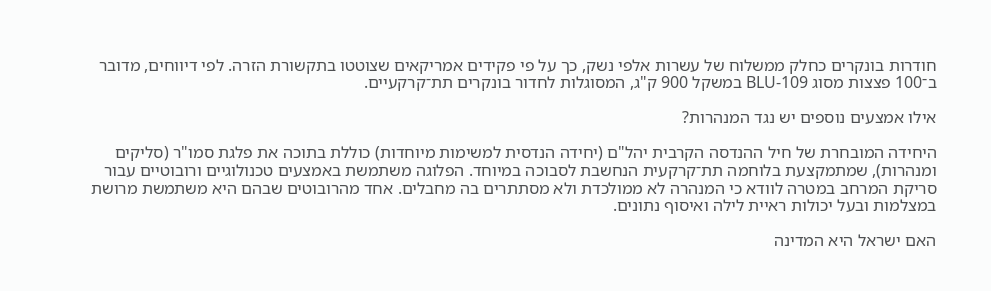חודרות בונקרים כחלק ממשלוח של עשרות אלפי נשק, כך על פי פקידים אמריקאים שצוטטו בתקשורת הזרה. לפי דיווחים, מדובר ב־100 פצצות מסוג BLU-109 במשקל 900 ק"ג, המסוגלות לחדור בונקרים תת־קרקעיים.

אילו אמצעים נוספים יש נגד המנהרות?

היחידה המובחרת של חיל ההנדסה הקרבית יהל"ם (יחידה הנדסית למשימות מיוחדות) כוללת בתוכה את פלגת סמו"ר (סליקים ומנהרות), שמתמקצעת בלוחמה תת־קרקעית הנחשבת לסבוכה במיוחד. הפלוגה משתמשת באמצעים טכנולוגיים ורובוטיים עבור סריקת המרחב במטרה לוודא כי המנהרה לא ממולכדת ולא מסתתרים בה מחבלים. אחד מהרובוטים שבהם היא משתמשת מרושת במצלמות ובעל יכולות ראיית לילה ואיסוף נתונים.

האם ישראל היא המדינה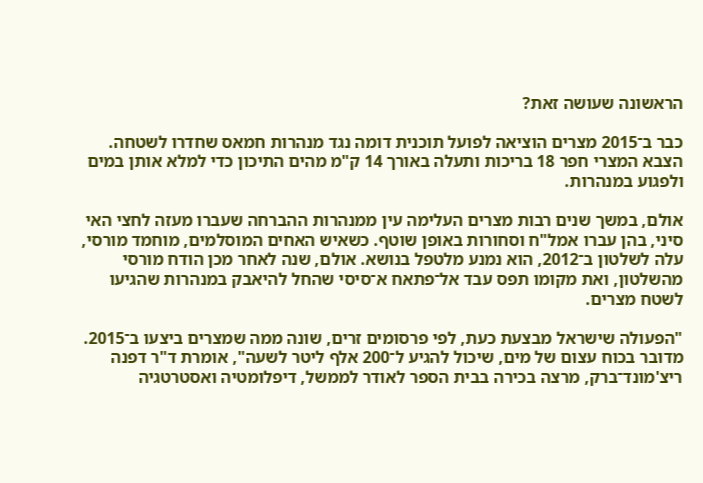הראשונה שעושה זאת?

כבר ב־2015 מצרים הוציאה לפועל תוכנית דומה נגד מנהרות חמאס שחדרו לשטחה. הצבא המצרי חפר 18 בריכות ותעלה באורך 14 ק"מ מהים התיכון כדי למלא אותן במים ולפגוע במנהרות.

אולם, במשך שנים רבות מצרים העלימה עין ממנהרות ההברחה שעברו מעזה לחצי האי סיני, בהן עברו אמל"ח וסחורות באופן שוטף. כשאיש האחים המוסלמים, מוחמד מורסי, עלה לשלטון ב־2012, הוא נמנע מלטפל בנושא. אולם, שנה לאחר מכן הודח מורסי מהשלטון, ואת מקומו תפס עבד אל־פתאח א־סיסי שהחל להיאבק במנהרות שהגיעו לשטח מצרים.

"הפעולה שישראל מבצעת כעת, לפי פרסומים זרים, שונה ממה שמצרים ביצעו ב־2015. מדובר בכוח עצום של מים, שיכול להגיע ל־200 אלף ליטר לשעה", אומרת ד"ר דפנה ריצ'מונד־ברק, מרצה בכירה בבית הספר לאודר לממשל, דיפלומטיה ואסטרטגיה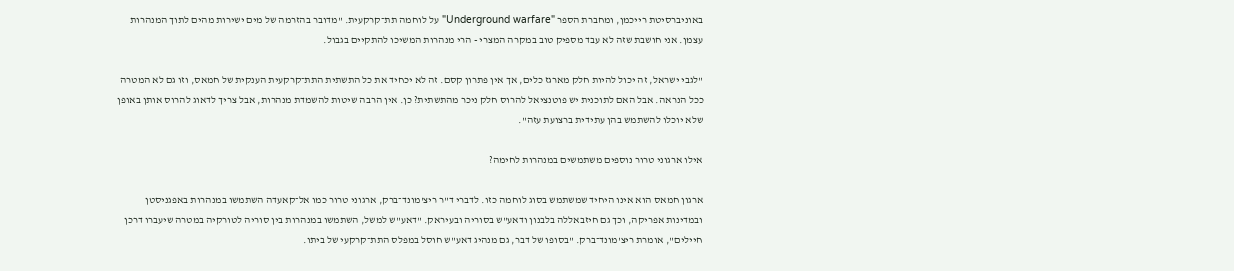באוניברסיטת רייכמן, ומחברת הספר "Underground warfare" על לוחמה תת־קרקעית. "מדובר בהזרמה של מים ישירות מהים לתוך המנהרות עצמן. אני חושבת שזה לא עבד מספיק טוב במקרה המצרי - הרי מנהרות המשיכו להתקיים בגבול.

"לגבי ישראל, זה יכול להיות חלק מארגז כלים, אך אין פתרון קסם. זה לא יכחיד את כל התשתית התת־קרקעית הענקית של חמאס, וזו גם לא המטרה ככל הנראה. אבל האם לתוכנית יש פוטנציאל להרוס חלק ניכר מהתשתית? כן. אין הרבה שיטות להשמדת מנהרות, אבל צריך לדאוג להרוס אותן באופן שלא יוכלו להשתמש בהן עתידית ברצועת עזה".

אילו ארגוני טרור נוספים משתמשים במנהרות לחימה?

ארגון חמאס הוא אינו היחיד שמשתמש בסוג לוחמה כזו. לדברי ד"ר ריצ'מונד־ברק, ארגוני טרור כמו אל־קאעדה השתמשו במנהרות באפגניסטן ובמדינות אפריקה, וכך גם חיזבאללה בלבנון ודאע"ש בסוריה ובעיראק. "דאע"ש למשל, השתמשו במנהרות בין סוריה לטורקיה במטרה שיעברו דרכן חיילים", אומרת ריצ'מונד־ברק. "בסופו של דבר, גם מנהיג דאע"ש חוסל במפלס התת־קרקעי של ביתו.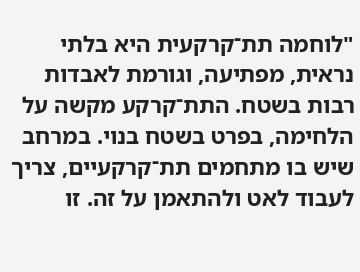"לוחמה תת־קרקעית היא בלתי נראית, מפתיעה, וגורמת לאבדות רבות בשטח. התת־קרקע מקשה על הלחימה, בפרט בשטח בנוי. במרחב שיש בו מתחמים תת־קרקעיים, צריך לעבוד לאט ולהתאמן על זה. זו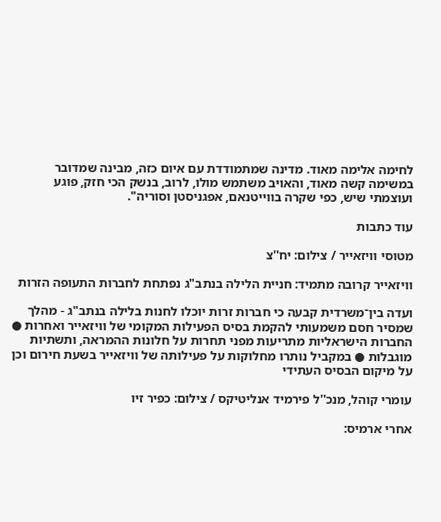לחימה אלימה מאוד. מדינה שמתמודדת עם איום כזה, מבינה שמדובר במשימה קשה מאוד, והאויב משתמש מולו, לרוב, בנשק הכי חזק, פוגע ועוצמתי שיש, כפי שקרה בווייטנאם, אפגניסטן וסוריה".

עוד כתבות

מטוסי וויזאייר / צילום: יח''צ

וויזאייר קרובה מתמיד: חניית הלילה בנתב"ג נפתחת לחברות התעופה הזרות

ועדה בין־משרדית קבעה כי חברות זרות יוכלו לחנות בלילה בנתב"ג - מהלך שמסיר חסם משמעותי להקמת בסיס הפעילות המקומי של וויזאייר ואחרות ● החברות הישראליות מתריעות מפני תחרות על חלונות ההמראה, ותשתיות מוגבלות ● במקביל נותרו מחלוקות על פעילותה של וויזאייר בשעת חירום וכן על מיקום הבסיס העתידי

עומרי קוהל, מנכ''ל פירמיד אנליטיקס / צילום: כפיר זיו

אחרי ארמיס: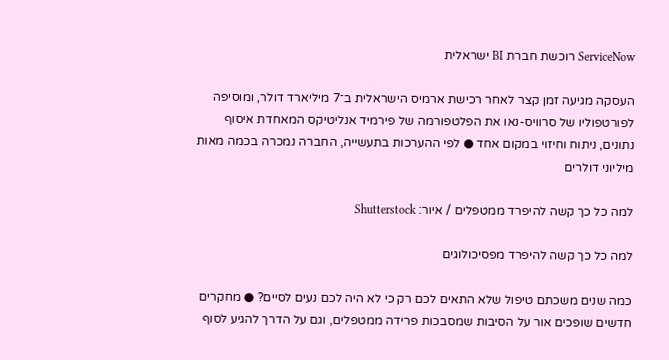ServiceNow רוכשת חברת BI ישראלית

העסקה מגיעה זמן קצר לאחר רכישת ארמיס הישראלית ב־7 מיליארד דולר, ומוסיפה לפורטפוליו של סרוויס-נאו את הפלטפורמה של פירמיד אנליטיקס המאחדת איסוף נתונים, ניתוח וחיזוי במקום אחד ● לפי ההערכות בתעשייה, החברה נמכרה בכמה מאות מיליוני דולרים

למה כל כך קשה להיפרד ממטפלים / איור: Shutterstock

למה כל כך קשה להיפרד מפסיכולוגים

כמה שנים משכתם טיפול שלא התאים לכם רק כי לא היה לכם נעים לסיים? ● מחקרים חדשים שופכים אור על הסיבות שמסבכות פרידה ממטפלים, וגם על הדרך להגיע לסוף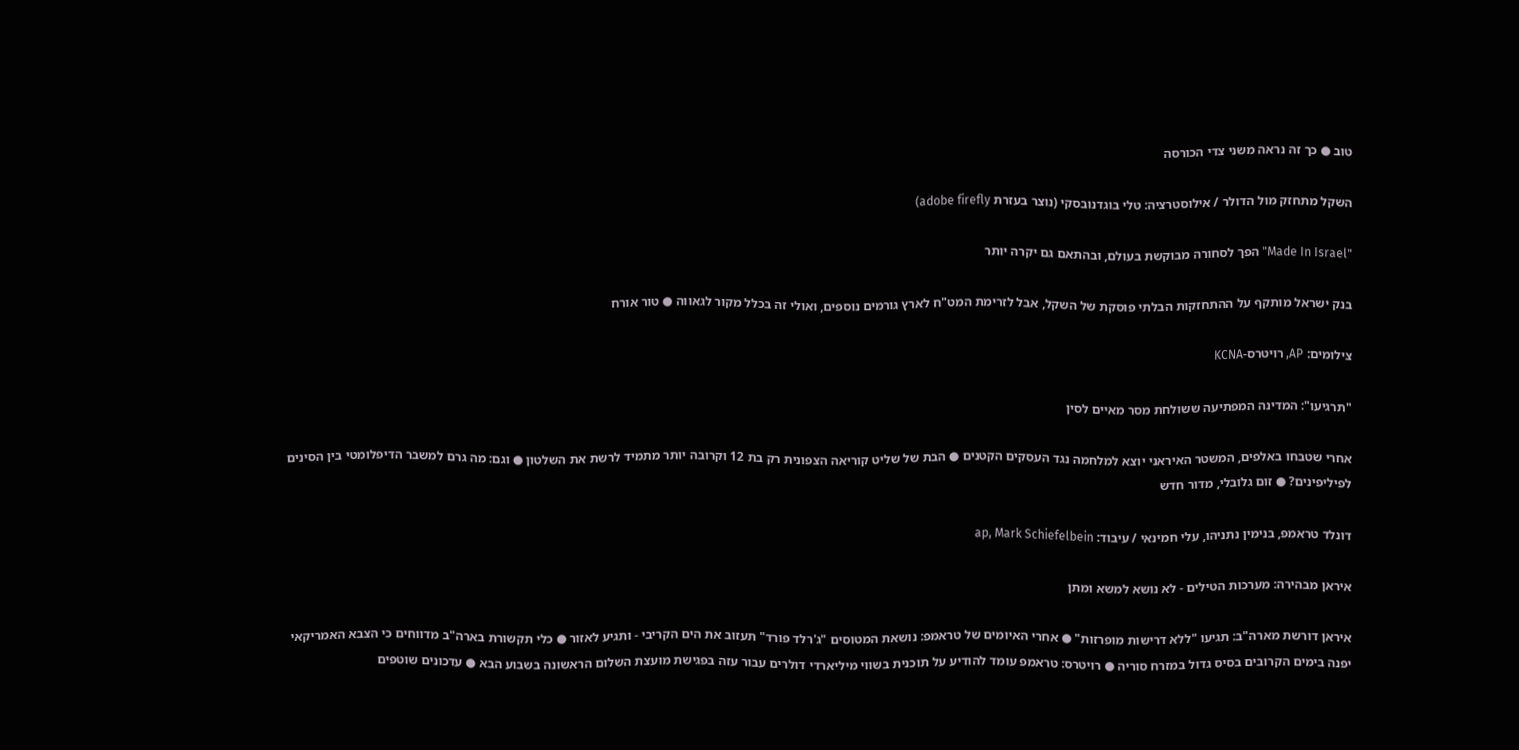טוב ● כך זה נראה משני צדי הכורסה

השקל מתחזק מול הדולר / אילוסטרציה: טלי בוגדנובסקי (נוצר בעזרת adobe firefly)

"Made In Israel" הפך לסחורה מבוקשת בעולם, ובהתאם גם יקרה יותר

בנק ישראל מותקף על ההתחזקות הבלתי פוסקת של השקל, אבל לזרימת המט"ח לארץ גורמים נוספים, ואולי זה בכלל מקור לגאווה ● טור אורח

צילומים: AP, רויטרס-KCNA

"תרגיעו": המדינה המפתיעה ששולחת מסר מאיים לסין

אחרי שטבחו באלפים, המשטר האיראני יוצא למלחמה נגד העסקים הקטנים ● הבת של שליט קוריאה הצפונית רק בת 12 וקרובה יותר מתמיד לרשת את השלטון ● וגם: מה גרם למשבר הדיפלומטי בין הסינים לפיליפינים? ● זום גלובלי, מדור חדש

דונלד טראמפ, בנימין נתניהו, עלי חמינאי / עיבוד: ap, Mark Schiefelbein

איראן מבהירה: מערכות הטילים - לא נושא למשא ומתן

איראן דורשת מארה"ב: תגיעו "ללא דרישות מופרזות" ● אחרי האיומים של טראמפ: נושאת המטוסים "ג'רלד פורד" תעזוב את הים הקריבי - ותגיע לאזור ● כלי תקשורת בארה"ב מדווחים כי הצבא האמריקאי יפנה בימים הקרובים בסיס גדול במזרח סוריה ● רויטרס: טראמפ עומד להודיע על תוכנית בשווי מיליארדי דולרים עבור עזה בפגישת מועצת השלום הראשונה בשבוע הבא ● עדכונים שוטפים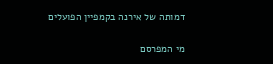דמותה של אירנה בקמפיין הפועלים

מי המפרסם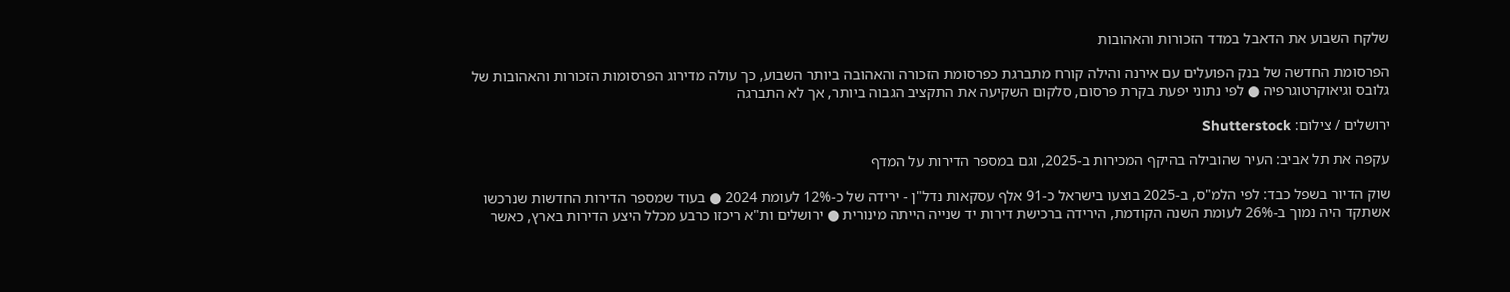שלקח השבוע את הדאבל במדד הזכורות והאהובות

הפרסומת החדשה של בנק הפועלים עם אירנה והילה קורח מתברגת כפרסומת הזכורה והאהובה ביותר השבוע, כך עולה מדירוג הפרסומות הזכורות והאהובות של גלובס וגיאוקרטוגרפיה ● לפי נתוני יפעת בקרת פרסום, סלקום השקיעה את התקציב הגבוה ביותר, אך לא התברגה

ירושלים / צילום: Shutterstock

עקפה את תל אביב: העיר שהובילה בהיקף המכירות ב-2025, וגם במספר הדירות על המדף

שוק הדיור בשפל כבד: לפי הלמ"ס, ב-2025 בוצעו בישראל כ-91 אלף עסקאות נדל"ן - ירידה של כ-12% לעומת 2024 ● בעוד שמספר הדירות החדשות שנרכשו אשתקד היה נמוך ב-26% לעומת השנה הקודמת, הירידה ברכישת דירות יד שנייה הייתה מינורית ● ירושלים ות"א ריכזו כרבע מכלל היצע הדירות בארץ, כאשר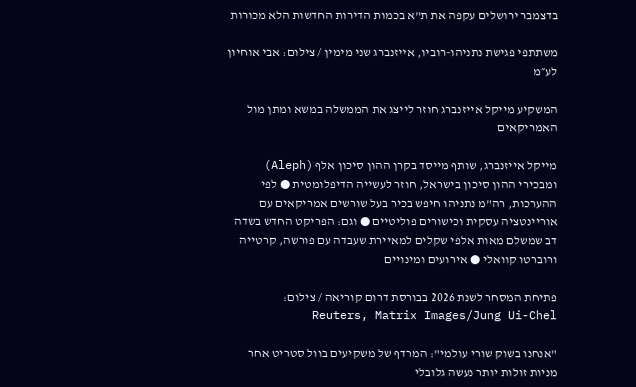בדצמבר ירושלים עקפה את ת"א בכמות הדירות החדשות הלא מכורות

משתתפי פגישת נתניהו-רוביו, אייזנברג שני מימין / צילום: אבי אוחיון לע״מ

המשקיע מייקל אייזנברג חוזר לייצג את הממשלה במשא ומתן מול האמריקאים

מייקל אייזנברג, שותף מייסד בקרן ההון סיכון אלף (Aleph) ומבכירי ההון סיכון בישראל, חוזר לעשייה הדיפלומטית ● לפי ההערכות, רה"מ נתניהו חיפש בכיר בעל שורשים אמריקאים עם אוריינטציה עסקית וכישורים פוליטיים ● וגם: הפריקט החדש בשדה דב שמשלם מאות אלפי שקלים למאיירת שעבדה עם פורשה, קרטייה ורוברטו קוואלי ● אירועים ומינויים

פתיחת המסחר לשנת 2026 בבורסת דרום קוריאה / צילום: Reuters, Matrix Images/Jung Ui-Chel

"אנחנו בשוק שורי עולמי": המרדף של משקיעים בוול סטריט אחר מניות זולות יותר נעשה גלובלי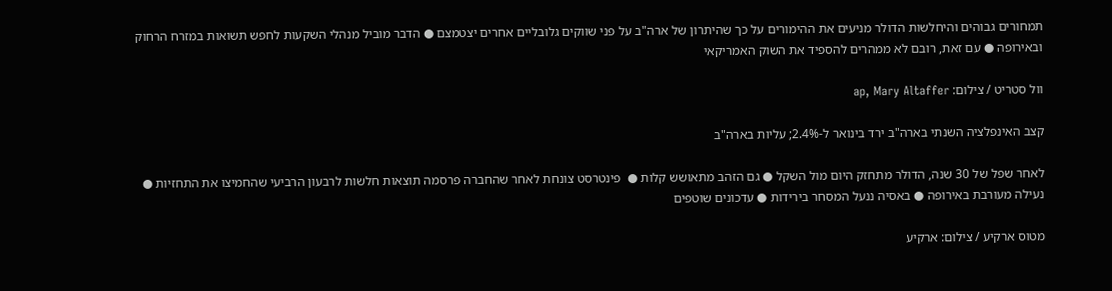תמחורים גבוהים והיחלשות הדולר מניעים את ההימורים על כך שהיתרון של ארה"ב על פני שווקים גלובליים אחרים יצטמצם ● הדבר מוביל מנהלי השקעות לחפש תשואות במזרח הרחוק ובאירופה ● עם זאת, רובם לא ממהרים להספיד את השוק האמריקאי

וול סטריט / צילום: ap, Mary Altaffer

קצב האינפלציה השנתי בארה"ב ירד בינואר ל-2.4%; עליות בארה"ב

לאחר שפל של 30 שנה, הדולר מתחזק היום מול השקל ● גם הזהב מתאושש קלות ●  פינטרסט צונחת לאחר שהחברה פרסמה תוצאות חלשות לרבעון הרביעי שהחמיצו את התחזיות ● נעילה מעורבת באירופה ● באסיה ננעל המסחר בירידות ● עדכונים שוטפים

מטוס ארקיע / צילום: ארקיע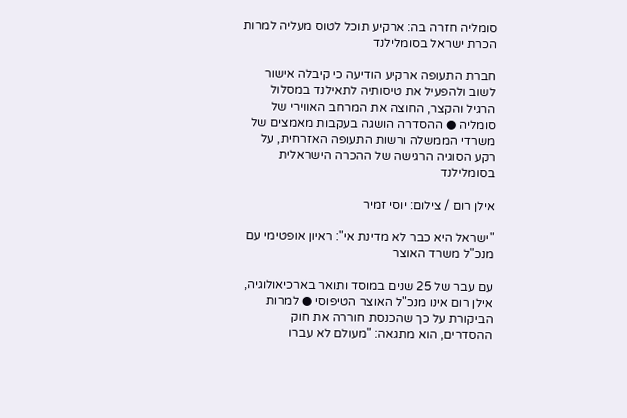סומליה חזרה בה: ארקיע תוכל לטוס מעליה למרות הכרת ישראל בסומלילנד

חברת התעופה ארקיע הודיעה כי קיבלה אישור לשוב ולהפעיל את טיסותיה לתאילנד במסלול הרגיל והקצר, החוצה את המרחב האווירי של סומליה ● ההסדרה הושגה בעקבות מאמצים של משרדי הממשלה ורשות התעופה האזרחית, על רקע הסוגיה הרגישה של ההכרה הישראלית בסומלילנד

אילן רום / צילום: יוסי זמיר

"ישראל היא כבר לא מדינת אי": ראיון אופטימי עם מנכ"ל משרד האוצר

עם עבר של 25 שנים במוסד ותואר בארכיאולוגיה, אילן רום אינו מנכ"ל האוצר הטיפוסי ● למרות הביקורת על כך שהכנסת חוררה את חוק ההסדרים, הוא מתגאה: "מעולם לא עברו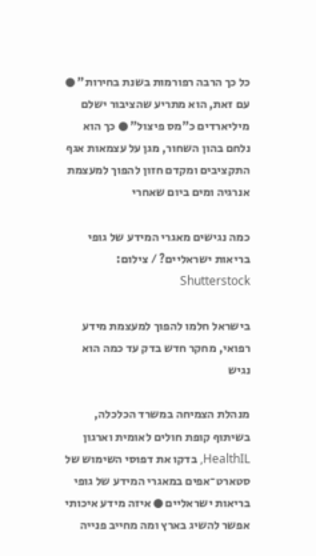כל כך הרבה רפורמות בשנת בחירות" ● עם זאת, הוא מתריע שהציבור ישלם מיליארדים כ"מס פיצול" ● כך הוא נלחם בהון השחור, מגן על עצמאות אגף התקציבים ומקדם חזון להפוך למעצמת אנרגיה ומים ביום שאחרי

כמה נגישים מאגרי המידע של גופי בריאות ישראליים? / צילום: Shutterstock

בישראל חלמו להפוך למעצמת מידע רפואי, מחקר חדש בדק עד כמה הוא נגיש

מנהלת הצמיחה במשרד הכלכלה, בשיתוף קופת חולים לאומית וארגון HealthIL, בדקו את דפוסי השימוש של סטארט־אפים במאגרי המידע של גופי בריאות ישראליים ● איזה מידע איכותי אפשר להשיג בארץ ומה מחייב פנייה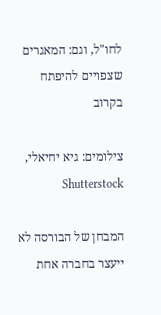לחו"ל, וגם: המאגרים שצפויים להיפתח בקרוב

צילומים: גיא יחיאלי, Shutterstock

המבחן של הבורסה לא ייעצר בחברה אחת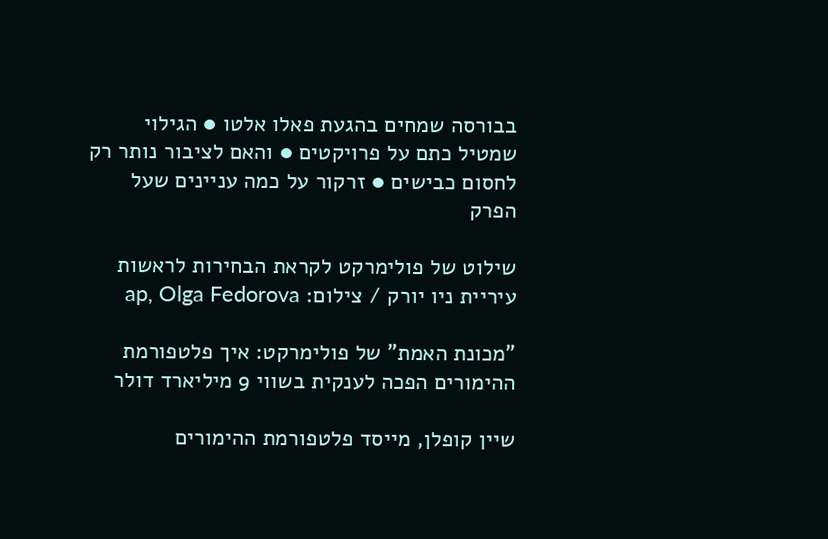בבורסה שמחים בהגעת פאלו אלטו ● הגילוי שמטיל כתם על פרויקטים ● והאם לציבור נותר רק לחסום כבישים ● זרקור על כמה עניינים שעל הפרק

שילוט של פולימרקט לקראת הבחירות לראשות עיריית ניו יורק / צילום: ap, Olga Fedorova

"מכונת האמת" של פולימרקט: איך פלטפורמת ההימורים הפכה לענקית בשווי 9 מיליארד דולר

שיין קופלן, מייסד פלטפורמת ההימורים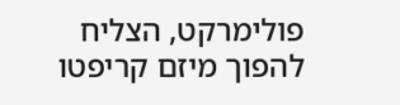פולימרקט, הצליח להפוך מיזם קריפטו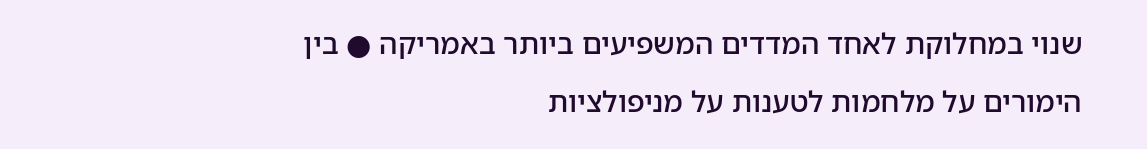שנוי במחלוקת לאחד המדדים המשפיעים ביותר באמריקה ● בין הימורים על מלחמות לטענות על מניפולציות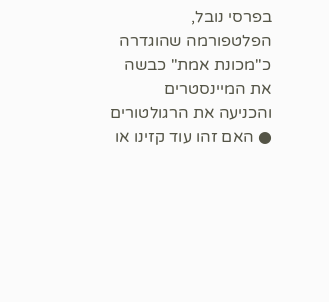בפרסי נובל, הפלטפורמה שהוגדרה כ"מכונת אמת" כבשה את המיינסטרים והכניעה את הרגולטורים ● האם זהו עוד קזינו או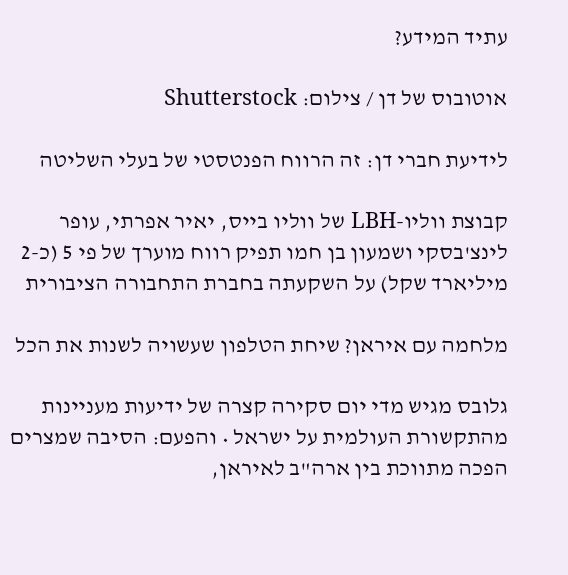עתיד המידע?

אוטובוס של דן / צילום: Shutterstock

לידיעת חברי דן: זה הרווח הפנטסטי של בעלי השליטה

קבוצת ווליו-LBH של ווליו בייס, יאיר אפרתי, עופר לינצ'בסקי ושמעון בן חמו תפיק רווח מוערך של פי 5 (כ-2 מיליארד שקל) על השקעתה בחברת התחבורה הציבורית

מלחמה עם איראן? שיחת הטלפון שעשויה לשנות את הכל

גלובס מגיש מדי יום סקירה קצרה של ידיעות מעניינות מהתקשורת העולמית על ישראל • והפעם: הסיבה שמצרים הפכה מתווכת בין ארה"ב לאיראן,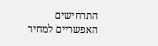התרחישים האפשריים למחיר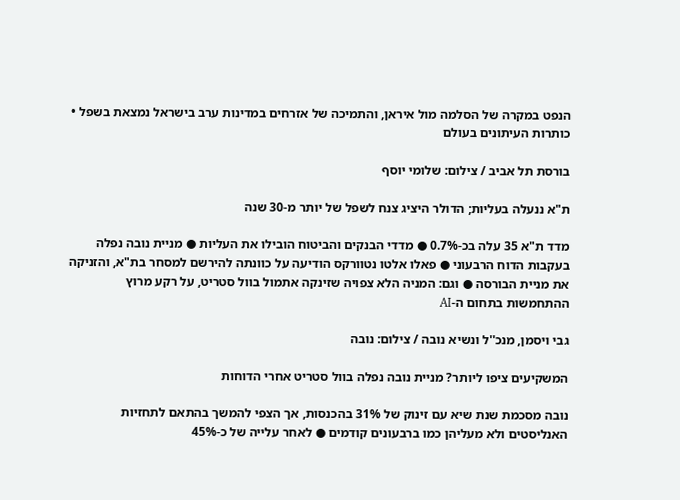הנפט במקרה של הסלמה מול איראן, והתמיכה של אזרחים במדינות ערב בישראל נמצאת בשפל • כותרות העיתונים בעולם

בורסת תל אביב / צילום: שלומי יוסף

ת"א ננעלה בעליות; הדולר היציג צנח לשפל של יותר מ-30 שנה

מדד ת"א 35 עלה בכ-0.7% ● מדדי הבנקים והביטוח הובילו את העליות ● מניית נובה נפלה בעקבות הדוח הרבעוני ● פאלו אלטו נטוורקס הודיעה על כוונתה להירשם למסחר בת"א, והזניקה את מניית הבורסה ● וגם: המניה הלא צפויה שזינקה אתמול בוול סטריט, על רקע מרוץ ההתחמשות בתחום ה-AI

גבי ויסמן, מנכ''ל ונשיא נובה / צילום: נובה

המשקיעים ציפו ליותר? מניית נובה נפלה בוול סטריט אחרי הדוחות

נובה מסכמת שנת שיא עם זינוק של 31% בהכנסות, אך הצפי להמשך בהתאם לתחזיות האנליסטים ולא מעליהן כמו ברבעונים קודמים ● לאחר עלייה של כ-45%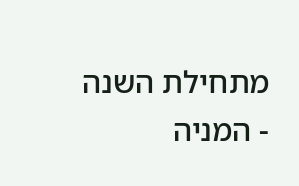מתחילת השנה - המניה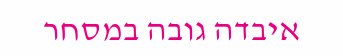איבדה גובה במסחר